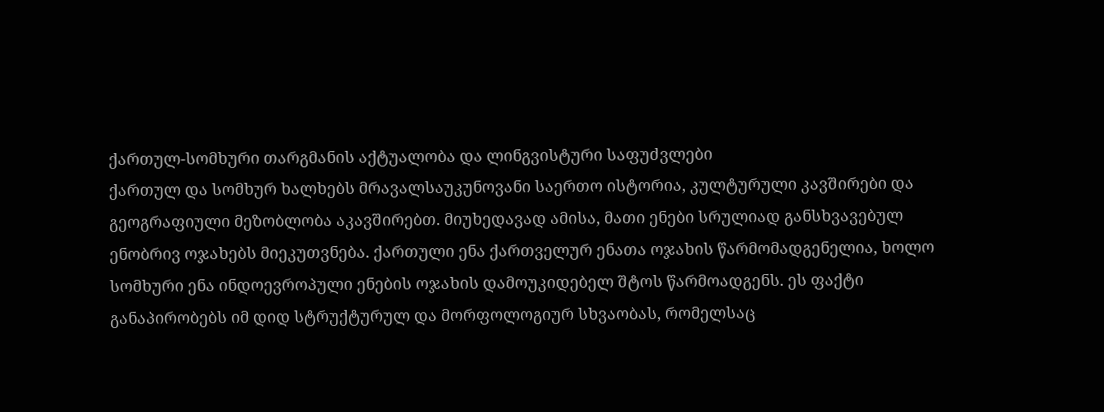ქართულ-სომხური თარგმანის აქტუალობა და ლინგვისტური საფუძვლები
ქართულ და სომხურ ხალხებს მრავალსაუკუნოვანი საერთო ისტორია, კულტურული კავშირები და გეოგრაფიული მეზობლობა აკავშირებთ. მიუხედავად ამისა, მათი ენები სრულიად განსხვავებულ ენობრივ ოჯახებს მიეკუთვნება. ქართული ენა ქართველურ ენათა ოჯახის წარმომადგენელია, ხოლო სომხური ენა ინდოევროპული ენების ოჯახის დამოუკიდებელ შტოს წარმოადგენს. ეს ფაქტი განაპირობებს იმ დიდ სტრუქტურულ და მორფოლოგიურ სხვაობას, რომელსაც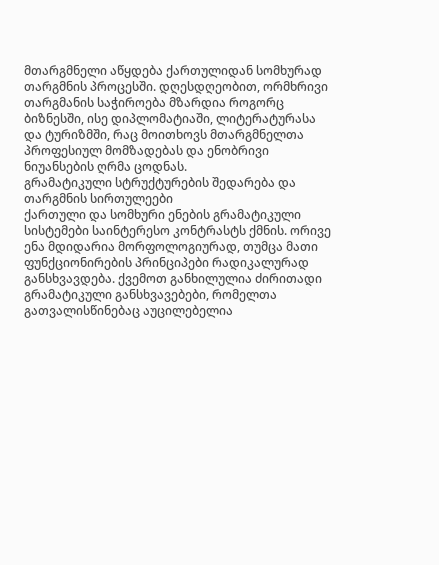მთარგმნელი აწყდება ქართულიდან სომხურად თარგმნის პროცესში. დღესდღეობით, ორმხრივი თარგმანის საჭიროება მზარდია როგორც ბიზნესში, ისე დიპლომატიაში, ლიტერატურასა და ტურიზმში, რაც მოითხოვს მთარგმნელთა პროფესიულ მომზადებას და ენობრივი ნიუანსების ღრმა ცოდნას.
გრამატიკული სტრუქტურების შედარება და თარგმნის სირთულეები
ქართული და სომხური ენების გრამატიკული სისტემები საინტერესო კონტრასტს ქმნის. ორივე ენა მდიდარია მორფოლოგიურად, თუმცა მათი ფუნქციონირების პრინციპები რადიკალურად განსხვავდება. ქვემოთ განხილულია ძირითადი გრამატიკული განსხვავებები, რომელთა გათვალისწინებაც აუცილებელია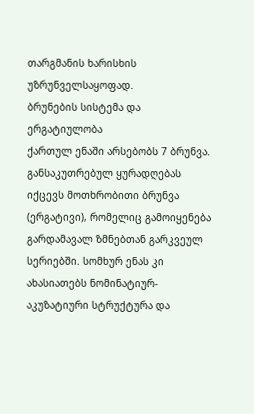თარგმანის ხარისხის უზრუნველსაყოფად.
ბრუნების სისტემა და ერგატიულობა
ქართულ ენაში არსებობს 7 ბრუნვა. განსაკუთრებულ ყურადღებას იქცევს მოთხრობითი ბრუნვა (ერგატივი), რომელიც გამოიყენება გარდამავალ ზმნებთან გარკვეულ სერიებში. სომხურ ენას კი ახასიათებს ნომინატიურ-აკუზატიური სტრუქტურა და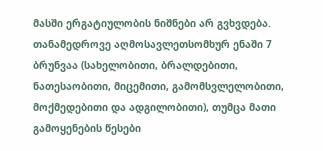მასში ერგატიულობის ნიშნები არ გვხვდება. თანამედროვე აღმოსავლეთსომხურ ენაში 7 ბრუნვაა (სახელობითი, ბრალდებითი, ნათესაობითი, მიცემითი, გამომსვლელობითი, მოქმედებითი და ადგილობითი), თუმცა მათი გამოყენების წესები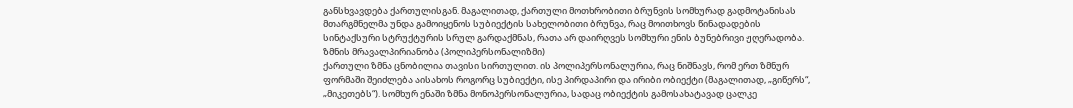განსხვავდება ქართულისგან. მაგალითად, ქართული მოთხრობითი ბრუნვის სომხურად გადმოტანისას მთარგმნელმა უნდა გამოიყენოს სუბიექტის სახელობითი ბრუნვა, რაც მოითხოვს წინადადების სინტაქსური სტრუქტურის სრულ გარდაქმნას, რათა არ დაირღვეს სომხური ენის ბუნებრივი ჟღერადობა.
ზმნის მრავალპირიანობა (პოლიპერსონალიზმი)
ქართული ზმნა ცნობილია თავისი სირთულით. ის პოლიპერსონალურია, რაც ნიშნავს, რომ ერთ ზმნურ ფორმაში შეიძლება აისახოს როგორც სუბიექტი, ისე პირდაპირი და ირიბი ობიექტი (მაგალითად, „გიწერს“, „მიკეთებს“). სომხურ ენაში ზმნა მონოპერსონალურია, სადაც ობიექტის გამოსახატავად ცალკე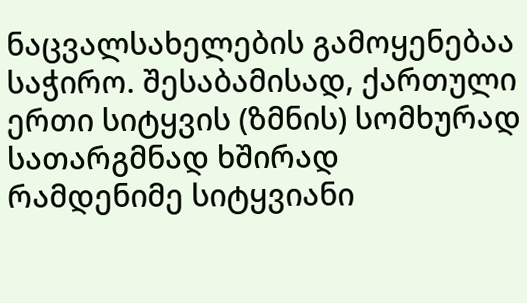ნაცვალსახელების გამოყენებაა საჭირო. შესაბამისად, ქართული ერთი სიტყვის (ზმნის) სომხურად სათარგმნად ხშირად რამდენიმე სიტყვიანი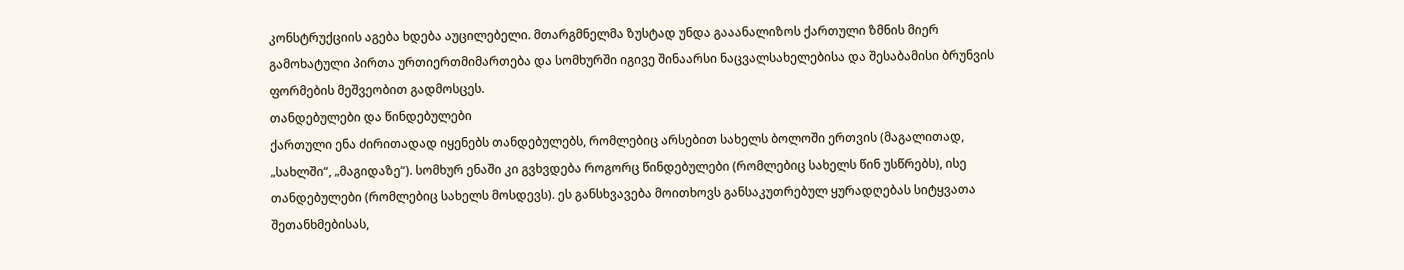კონსტრუქციის აგება ხდება აუცილებელი. მთარგმნელმა ზუსტად უნდა გააანალიზოს ქართული ზმნის მიერ გამოხატული პირთა ურთიერთმიმართება და სომხურში იგივე შინაარსი ნაცვალსახელებისა და შესაბამისი ბრუნვის ფორმების მეშვეობით გადმოსცეს.
თანდებულები და წინდებულები
ქართული ენა ძირითადად იყენებს თანდებულებს, რომლებიც არსებით სახელს ბოლოში ერთვის (მაგალითად, „სახლში“, „მაგიდაზე“). სომხურ ენაში კი გვხვდება როგორც წინდებულები (რომლებიც სახელს წინ უსწრებს), ისე თანდებულები (რომლებიც სახელს მოსდევს). ეს განსხვავება მოითხოვს განსაკუთრებულ ყურადღებას სიტყვათა შეთანხმებისას,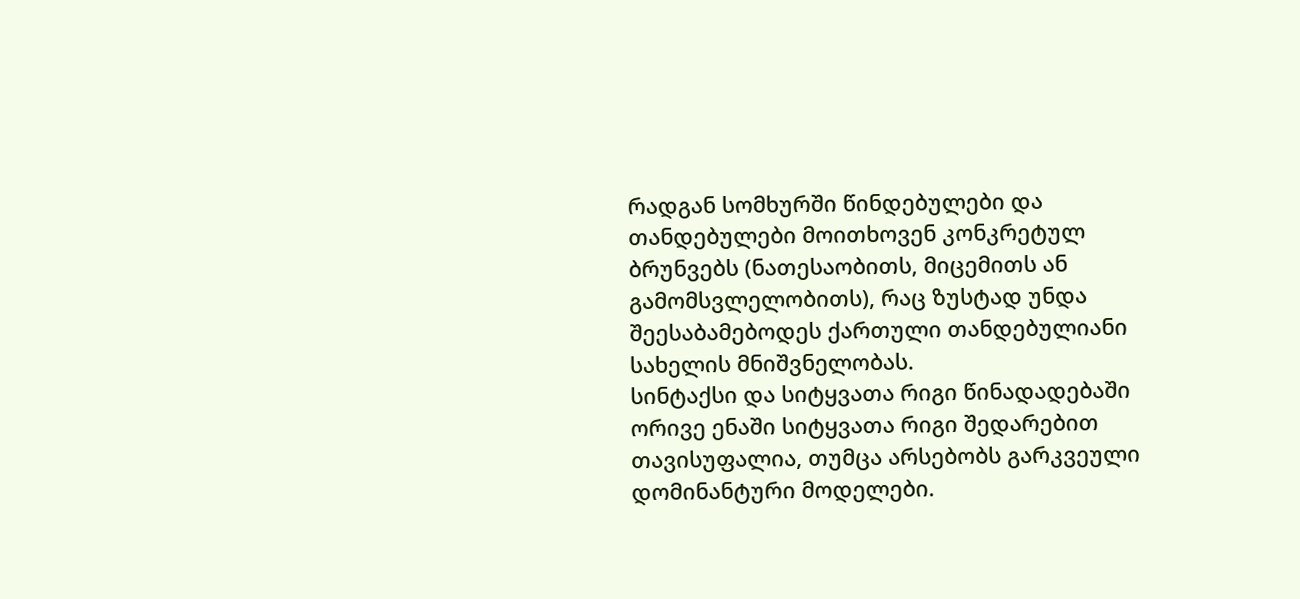რადგან სომხურში წინდებულები და თანდებულები მოითხოვენ კონკრეტულ ბრუნვებს (ნათესაობითს, მიცემითს ან გამომსვლელობითს), რაც ზუსტად უნდა შეესაბამებოდეს ქართული თანდებულიანი სახელის მნიშვნელობას.
სინტაქსი და სიტყვათა რიგი წინადადებაში
ორივე ენაში სიტყვათა რიგი შედარებით თავისუფალია, თუმცა არსებობს გარკვეული დომინანტური მოდელები.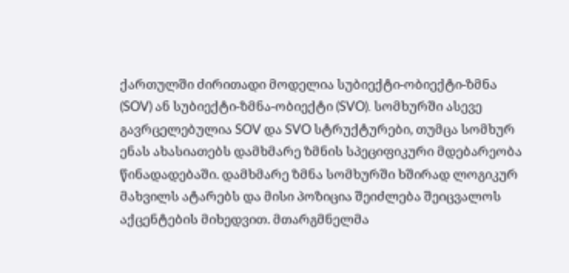ქართულში ძირითადი მოდელია სუბიექტი-ობიექტი-ზმნა (SOV) ან სუბიექტი-ზმნა-ობიექტი (SVO). სომხურში ასევე გავრცელებულია SOV და SVO სტრუქტურები, თუმცა სომხურ ენას ახასიათებს დამხმარე ზმნის სპეციფიკური მდებარეობა წინადადებაში. დამხმარე ზმნა სომხურში ხშირად ლოგიკურ მახვილს ატარებს და მისი პოზიცია შეიძლება შეიცვალოს აქცენტების მიხედვით. მთარგმნელმა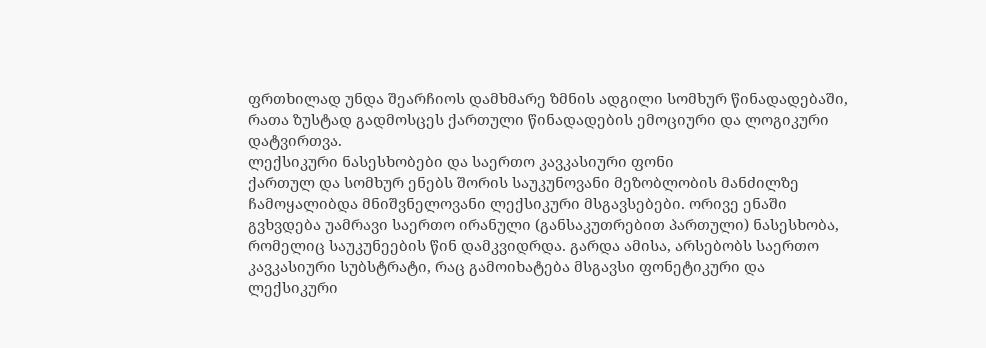ფრთხილად უნდა შეარჩიოს დამხმარე ზმნის ადგილი სომხურ წინადადებაში, რათა ზუსტად გადმოსცეს ქართული წინადადების ემოციური და ლოგიკური დატვირთვა.
ლექსიკური ნასესხობები და საერთო კავკასიური ფონი
ქართულ და სომხურ ენებს შორის საუკუნოვანი მეზობლობის მანძილზე ჩამოყალიბდა მნიშვნელოვანი ლექსიკური მსგავსებები. ორივე ენაში გვხვდება უამრავი საერთო ირანული (განსაკუთრებით პართული) ნასესხობა, რომელიც საუკუნეების წინ დამკვიდრდა. გარდა ამისა, არსებობს საერთო კავკასიური სუბსტრატი, რაც გამოიხატება მსგავსი ფონეტიკური და ლექსიკური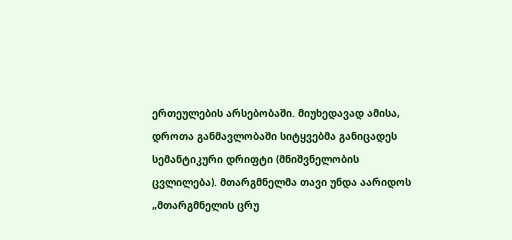ერთეულების არსებობაში. მიუხედავად ამისა, დროთა განმავლობაში სიტყვებმა განიცადეს სემანტიკური დრიფტი (მნიშვნელობის ცვლილება). მთარგმნელმა თავი უნდა აარიდოს „მთარგმნელის ცრუ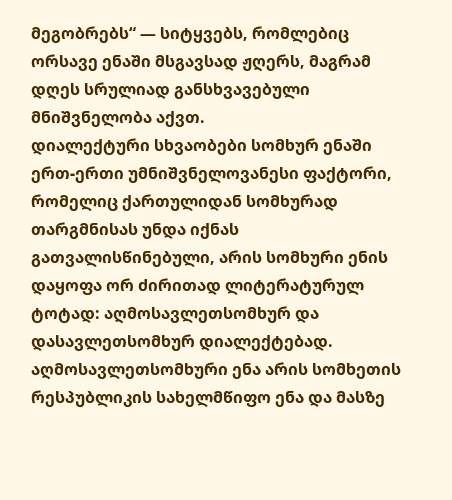მეგობრებს“ — სიტყვებს, რომლებიც ორსავე ენაში მსგავსად ჟღერს, მაგრამ დღეს სრულიად განსხვავებული მნიშვნელობა აქვთ.
დიალექტური სხვაობები სომხურ ენაში
ერთ-ერთი უმნიშვნელოვანესი ფაქტორი, რომელიც ქართულიდან სომხურად თარგმნისას უნდა იქნას გათვალისწინებული, არის სომხური ენის დაყოფა ორ ძირითად ლიტერატურულ ტოტად: აღმოსავლეთსომხურ და დასავლეთსომხურ დიალექტებად. აღმოსავლეთსომხური ენა არის სომხეთის რესპუბლიკის სახელმწიფო ენა და მასზე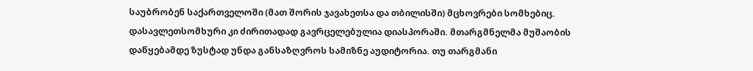საუბრობენ საქართველოში (მათ შორის ჯავახეთსა და თბილისში) მცხოვრები სომხებიც. დასავლეთსომხური კი ძირითადად გავრცელებულია დიასპორაში. მთარგმნელმა მუშაობის დაწყებამდე ზუსტად უნდა განსაზღვროს სამიზნე აუდიტორია. თუ თარგმანი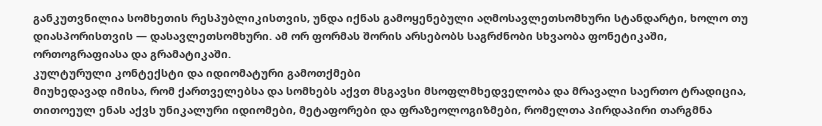განკუთვნილია სომხეთის რესპუბლიკისთვის, უნდა იქნას გამოყენებული აღმოსავლეთსომხური სტანდარტი, ხოლო თუ დიასპორისთვის — დასავლეთსომხური. ამ ორ ფორმას შორის არსებობს საგრძნობი სხვაობა ფონეტიკაში, ორთოგრაფიასა და გრამატიკაში.
კულტურული კონტექსტი და იდიომატური გამოთქმები
მიუხედავად იმისა, რომ ქართველებსა და სომხებს აქვთ მსგავსი მსოფლმხედველობა და მრავალი საერთო ტრადიცია, თითოეულ ენას აქვს უნიკალური იდიომები, მეტაფორები და ფრაზეოლოგიზმები, რომელთა პირდაპირი თარგმნა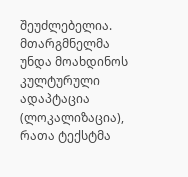შეუძლებელია. მთარგმნელმა უნდა მოახდინოს კულტურული ადაპტაცია (ლოკალიზაცია), რათა ტექსტმა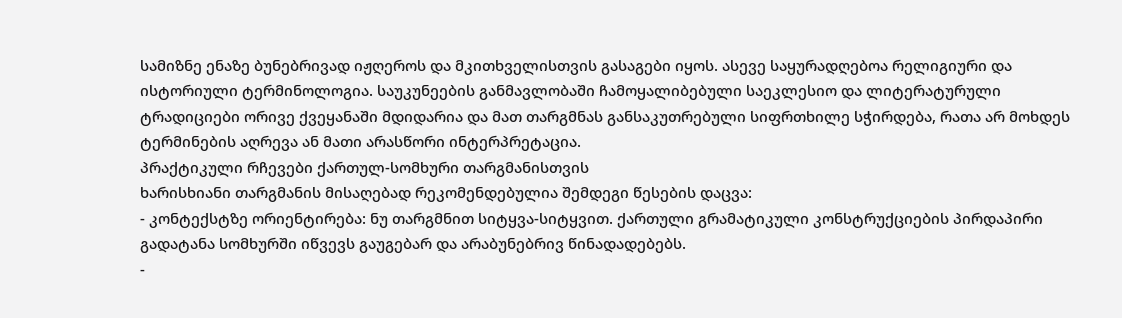სამიზნე ენაზე ბუნებრივად იჟღეროს და მკითხველისთვის გასაგები იყოს. ასევე საყურადღებოა რელიგიური და ისტორიული ტერმინოლოგია. საუკუნეების განმავლობაში ჩამოყალიბებული საეკლესიო და ლიტერატურული ტრადიციები ორივე ქვეყანაში მდიდარია და მათ თარგმნას განსაკუთრებული სიფრთხილე სჭირდება, რათა არ მოხდეს ტერმინების აღრევა ან მათი არასწორი ინტერპრეტაცია.
პრაქტიკული რჩევები ქართულ-სომხური თარგმანისთვის
ხარისხიანი თარგმანის მისაღებად რეკომენდებულია შემდეგი წესების დაცვა:
- კონტექსტზე ორიენტირება: ნუ თარგმნით სიტყვა-სიტყვით. ქართული გრამატიკული კონსტრუქციების პირდაპირი გადატანა სომხურში იწვევს გაუგებარ და არაბუნებრივ წინადადებებს.
-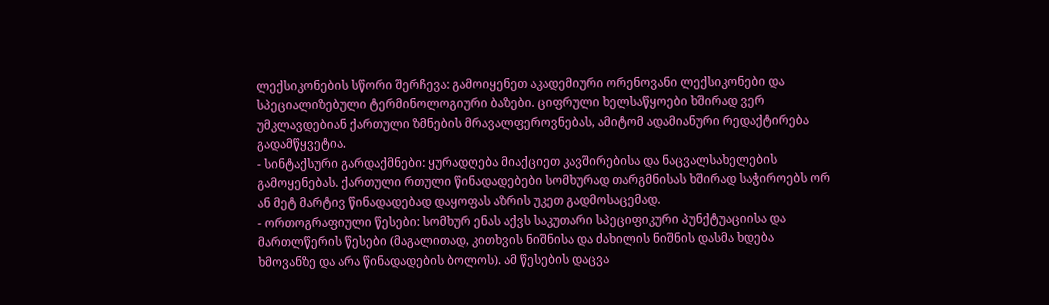ლექსიკონების სწორი შერჩევა: გამოიყენეთ აკადემიური ორენოვანი ლექსიკონები და სპეციალიზებული ტერმინოლოგიური ბაზები. ციფრული ხელსაწყოები ხშირად ვერ უმკლავდებიან ქართული ზმნების მრავალფეროვნებას, ამიტომ ადამიანური რედაქტირება გადამწყვეტია.
- სინტაქსური გარდაქმნები: ყურადღება მიაქციეთ კავშირებისა და ნაცვალსახელების გამოყენებას. ქართული რთული წინადადებები სომხურად თარგმნისას ხშირად საჭიროებს ორ ან მეტ მარტივ წინადადებად დაყოფას აზრის უკეთ გადმოსაცემად.
- ორთოგრაფიული წესები: სომხურ ენას აქვს საკუთარი სპეციფიკური პუნქტუაციისა და მართლწერის წესები (მაგალითად, კითხვის ნიშნისა და ძახილის ნიშნის დასმა ხდება ხმოვანზე და არა წინადადების ბოლოს). ამ წესების დაცვა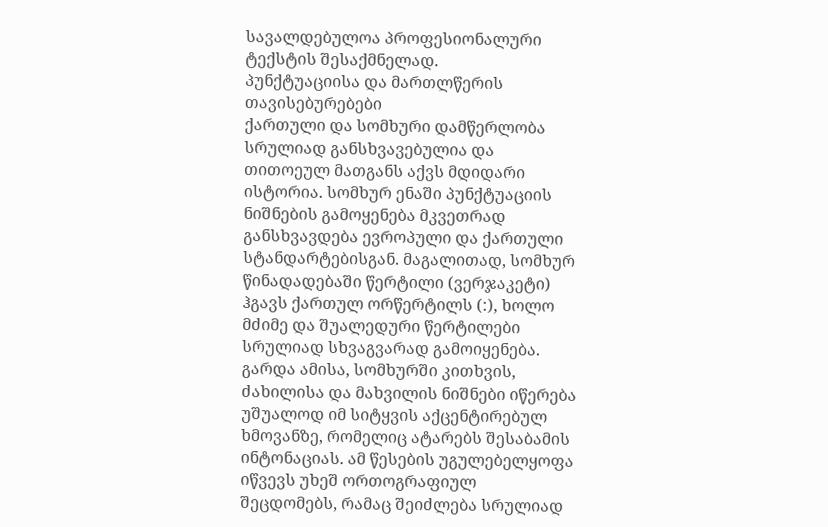სავალდებულოა პროფესიონალური ტექსტის შესაქმნელად.
პუნქტუაციისა და მართლწერის თავისებურებები
ქართული და სომხური დამწერლობა სრულიად განსხვავებულია და თითოეულ მათგანს აქვს მდიდარი ისტორია. სომხურ ენაში პუნქტუაციის ნიშნების გამოყენება მკვეთრად განსხვავდება ევროპული და ქართული სტანდარტებისგან. მაგალითად, სომხურ წინადადებაში წერტილი (ვერჯაკეტი) ჰგავს ქართულ ორწერტილს (:), ხოლო მძიმე და შუალედური წერტილები სრულიად სხვაგვარად გამოიყენება. გარდა ამისა, სომხურში კითხვის, ძახილისა და მახვილის ნიშნები იწერება უშუალოდ იმ სიტყვის აქცენტირებულ ხმოვანზე, რომელიც ატარებს შესაბამის ინტონაციას. ამ წესების უგულებელყოფა იწვევს უხეშ ორთოგრაფიულ შეცდომებს, რამაც შეიძლება სრულიად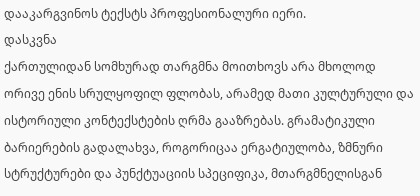დააკარგვინოს ტექსტს პროფესიონალური იერი.
დასკვნა
ქართულიდან სომხურად თარგმნა მოითხოვს არა მხოლოდ ორივე ენის სრულყოფილ ფლობას, არამედ მათი კულტურული და ისტორიული კონტექსტების ღრმა გააზრებას. გრამატიკული ბარიერების გადალახვა, როგორიცაა ერგატიულობა, ზმნური სტრუქტურები და პუნქტუაციის სპეციფიკა, მთარგმნელისგან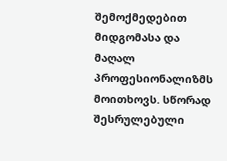შემოქმედებით მიდგომასა და მაღალ პროფესიონალიზმს მოითხოვს. სწორად შესრულებული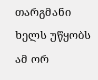თარგმანი ხელს უწყობს ამ ორ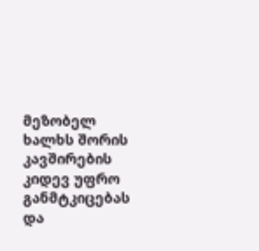მეზობელ ხალხს შორის კავშირების კიდევ უფრო განმტკიცებას და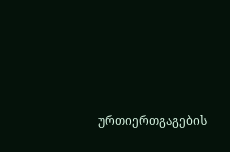ურთიერთგაგების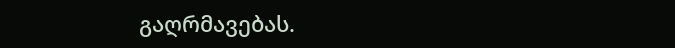გაღრმავებას.